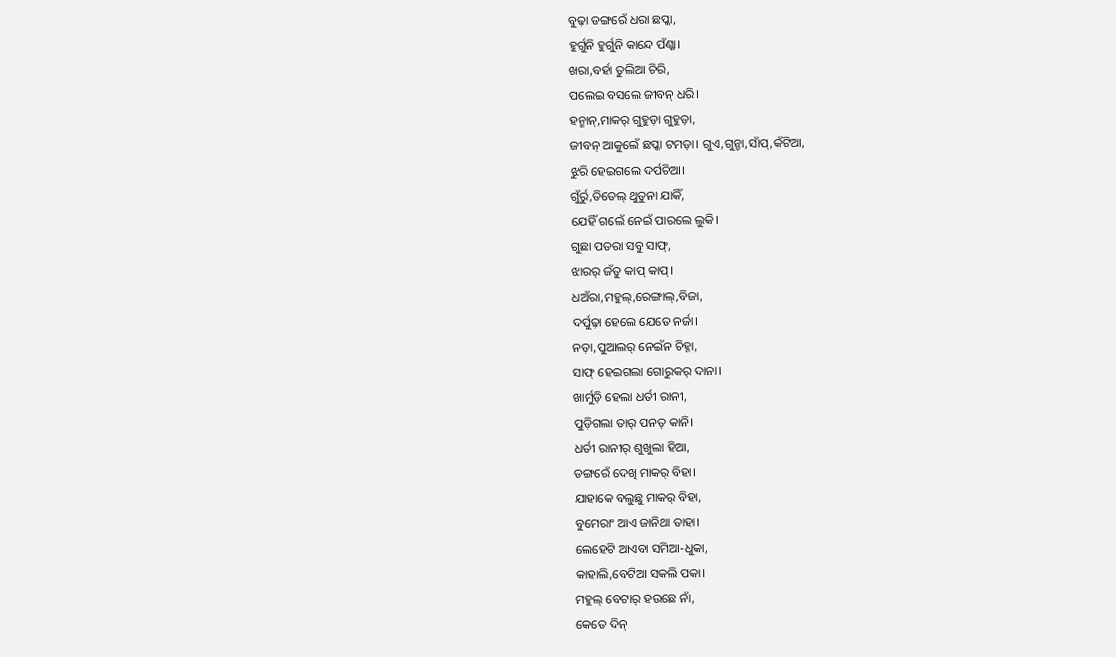ବୁଢ଼ା ଡଙ୍ଗରେଁ ଧରା ଛପ୍କା,
ହୁର୍ଗୁନି ହୁର୍ଗୁନି କାନ୍ଦେ ପଁଣ୍କା।
ଖରା,ବର୍ହା ତୁଲିଆ ଚିରି,
ପଲେଇ ବସଲେ ଜୀବନ୍ ଧରି।
ହନ୍ମାନ୍,ମାକର୍ ଗୁହୁଡ଼ା ଗୁହୁଡ଼ା,
ଜୀବନ୍ ଆକୁଲେଁ ଛପ୍କା ଟମଡ଼ା। ଗୁଏ,ଗୁନ୍ଚା,ସାଁପ୍,କଁଟିଆ,
ଝୁରି ହେଇଗଲେ ଦର୍ପଚିଆ।
ଗୁଁର୍ରୁ,ତିତେଲ୍ ଥୁତୁନା ଯାକିଁ,
ଯେହିଁ ଗଲେଁ ନେଇଁ ପାରଲେ ଲୁକି।
ଗୁଛା ପତରା ସବୁ ସାଫ୍,
ଝାରର୍ ଜଁତୁ କାପ୍ କାପ୍।
ଧଅଁରା,ମହୁଲ୍,ରେଙ୍ଗାଲ୍,ବିଜା,
ଦର୍ପୁଢ଼ା ହେଲେ ଯେତେ ନର୍ଜା।
ନଡ଼ା,ପୁଆଲର୍ ନେଇଁନ ଚିହ୍ନା,
ସାଫ୍ ହେଇଗଲା ଗୋରୁକର୍ ଦାନା।
ଖାର୍ମୁଡ଼ି ହେଲା ଧର୍ତୀ ରାନୀ,
ପୁଡ଼ିଗଲା ତାର୍ ପନତ୍ କାନି।
ଧର୍ତୀ ରାନୀର୍ ଶୁଖୁଲା ହିଆ,
ଡଙ୍ଗରେଁ ଦେଖି ମାକର୍ ବିହା।
ଯାହାକେ ବଲୁଛୁ ମାକର୍ ବିହା,
ବୁମେରାଂ ଆଏ ଜାନିଥା ତାହା।
ଲେହେଟି ଆଏବା ସମିଆ-ଧୁକା,
କାହାଲି,ବେଟିଆ ସକଲି ପକା।
ମହୁଲ୍ ବେଟାର୍ ହଉଛେ ନାଁ,
କେତେ ଦିନ୍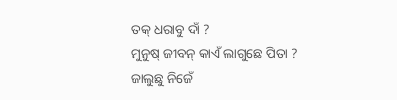ତକ୍ ଧରାବୁ ଦାଁ ?
ମୁନୁଷ୍ ଜୀବନ୍ କାଏଁ ଲାଗୁଛେ ପିତା ?
ଜାଲୁଛୁ ନିଜେଁ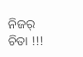ନିଜର୍ ଚିତା !!!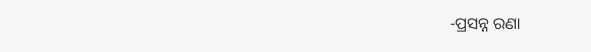-ପ୍ରସନ୍ନ ରଣା